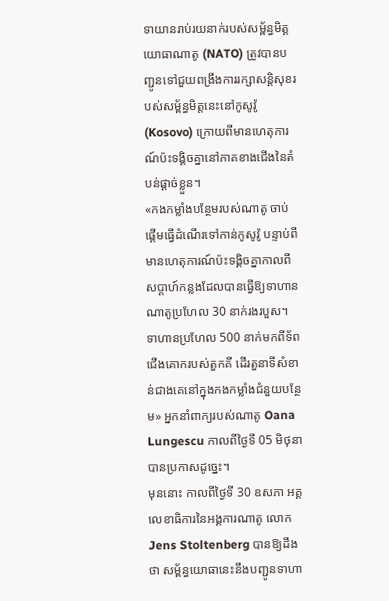ទាយានរាប់រយនាក់របស់សម្ព័ន្ធមិត្តយោធាណាតូ (NATO) ត្រូវបានបញ្ជូនទៅជួយពង្រឹងការរក្សាសន្តិសុខរបស់សម្ព័ន្ធមិត្តនេះនៅកូសូវ៉ូ (Kosovo) ក្រោយពីមានហេតុការណ៍ប៉ះទង្គិចគ្នានៅភាគខាងជើងនៃតំបន់ផ្ដាច់ខ្លួន។
«កងកម្លាំងបន្ថែមរបស់ណាតូ ចាប់ផ្ដើមធ្វើដំណើរទៅកាន់កូសូវ៉ូ បន្ទាប់ពីមានហេតុការណ៍ប៉ះទង្គិចគ្នាកាលពីសប្ដាហ៍កន្លងដែលបានធ្វើឱ្យទាហានណាតូប្រហែល 30 នាក់រងរបួស។ ទាហានប្រហែល 500 នាក់មកពីទ័ពជើងគោករបស់តួកគី ដើរតួនាទីសំខាន់ជាងគេនៅក្នុងកងកម្លាំងជំនួយបន្ថែម» អ្នកនាំពាក្យរបស់ណាតូ Oana Lungescu កាលពីថ្ងៃទី 05 មិថុនា បានប្រកាសដូច្នេះ។
មុននោះ កាលពីថ្ងៃទី 30 ឧសភា អគ្គលេខាធិការនៃអង្គការណាតូ លោក Jens Stoltenberg បានឱ្យដឹងថា សម្ព័ន្ធយោធានេះនឹងបញ្ជូនទាហា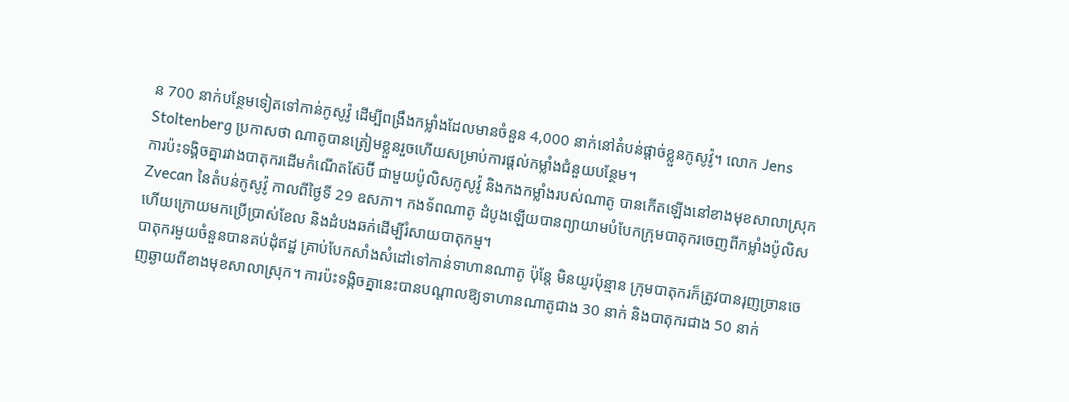ន 700 នាក់បន្ថែមទៀតទៅកាន់កូសូវ៉ូ ដើម្បីពង្រឹងកម្លាំងដែលមានចំនួន 4,000 នាក់នៅតំបន់ផ្ដាច់ខ្លួនកូសូវ៉ូ។ លោក Jens Stoltenberg ប្រកាសថា ណាតូបានត្រៀមខ្លួនរួចហើយសម្រាប់ការផ្ដល់កម្លាំងជំនួយបន្ថែម។
ការប៉ះទង្គិចគ្នារវាងបាតុករដើមកំណើតស៊ែប៊ី ជាមួយប៉ូលិសកូសូវ៉ូ និងកងកម្លាំងរបស់ណាតូ បានកើតឡើងនៅខាងមុខសាលាស្រុក Zvecan នៃតំបន់កូសូវ៉ូ កាលពីថ្ងៃទី 29 ឧសភា។ កងទ័ពណាតូ ដំបូងឡើយបានព្យាយាមបំបែកក្រុមបាតុករចេញពីកម្លាំងប៉ូលិស ហើយក្រោយមកប្រើប្រាស់ខែល និងដំបងឆក់ដើម្បីរំសាយបាតុកម្ម។
បាតុករមួយចំនួនបានគប់ដុំឥដ្ឋ គ្រាប់បែកសាំងសំដៅទៅកាន់ទាហានណាតូ ប៉ុន្តែ មិនយូរប៉ុន្មាន ក្រុមបាតុករក៏ត្រូវបានរុញច្រានចេញឆ្ងាយពីខាងមុខសាលាស្រុក។ ការប៉ះទង្កិចគ្នានេះបានបណ្ដាលឱ្យទាហានណាតូជាង 30 នាក់ និងបាតុករជាង 50 នាក់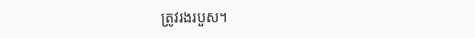ត្រូវរងរបួស។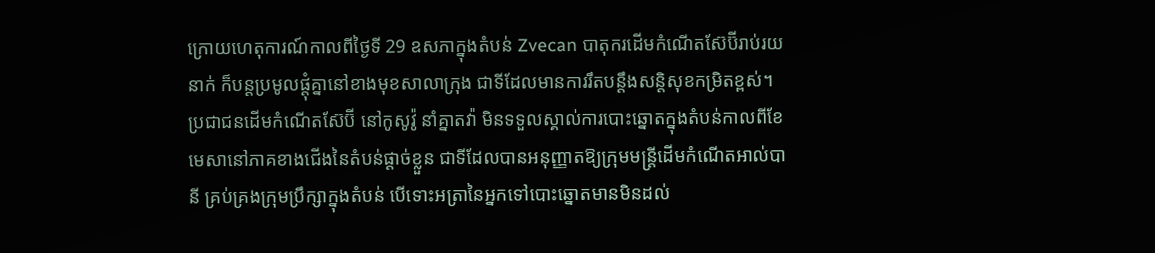ក្រោយហេតុការណ៍កាលពីថ្ងៃទី 29 ឧសភាក្នុងតំបន់ Zvecan បាតុករដើមកំណើតស៊ែប៊ីរាប់រយនាក់ ក៏បន្តប្រមូលផ្ដុំគ្នានៅខាងមុខសាលាក្រុង ជាទីដែលមានការរឹតបន្តឹងសន្តិសុខកម្រិតខ្ពស់។
ប្រជាជនដើមកំណើតស៊ែប៊ី នៅកូសូវ៉ូ នាំគ្នាតវ៉ា មិនទទួលស្គាល់ការបោះឆ្នោតក្នុងតំបន់កាលពីខែមេសានៅភាគខាងជើងនៃតំបន់ផ្ដាច់ខ្លួន ជាទីដែលបានអនុញ្ញាតឱ្យក្រុមមន្ត្រីដើមកំណើតអាល់បានី គ្រប់គ្រងក្រុមប្រឹក្សាក្នុងតំបន់ បើទោះអត្រានៃអ្នកទៅបោះឆ្នោតមានមិនដល់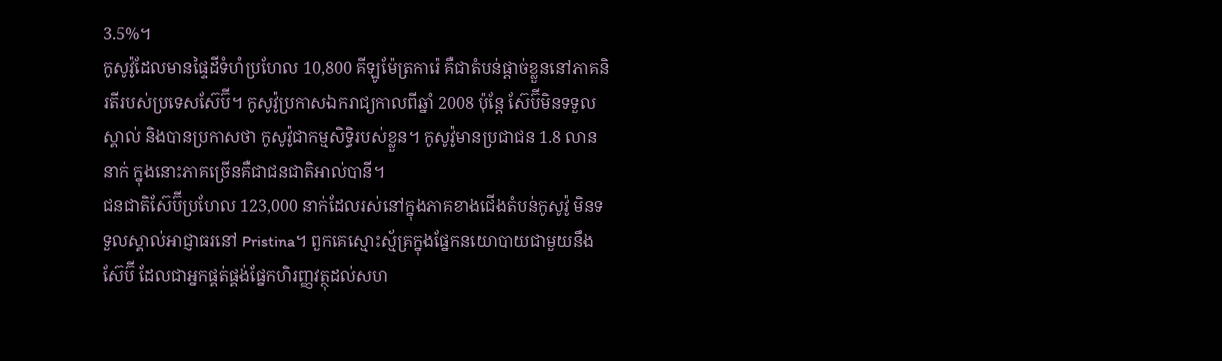3.5%។
កូសូវ៉ូដែលមានផ្ទៃដីទំហំប្រហែល 10,800 គីឡូម៉ែត្រការ៉េ គឺជាតំបន់ផ្ដាច់ខ្លួននៅភាគនិរតីរបស់ប្រទេសស៊ែប៊ី។ កូសូវ៉ូប្រកាសឯករាជ្យកាលពីឆ្នាំ 2008 ប៉ុន្តែ ស៊ែប៊ីមិនទទួលស្គាល់ និងបានប្រកាសថា កូសូវ៉ូជាកម្មសិទ្ធិរបស់ខ្លួន។ កូសូវ៉ូមានប្រជាជន 1.8 លាននាក់ ក្នុងនោះភាគច្រើនគឺជាជនជាតិអាល់បានី។
ជនជាតិស៊ែប៊ីប្រហែល 123,000 នាក់ដែលរស់នៅក្នុងភាគខាងជើងតំបន់កូសូវ៉ូ មិនទទួលស្គាល់អាជ្ញាធរនៅ Pristina។ ពួកគេស្មោះស្ម័គ្រក្នុងផ្នែកនយោបាយជាមួយនឹងស៊ែប៊ី ដែលជាអ្នកផ្គត់ផ្គង់ផ្នែកហិរញ្ញវត្ថុដល់សហ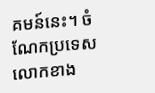គមន៍នេះ។ ចំណែកប្រទេសលោកខាង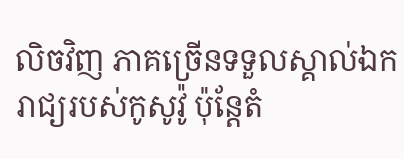លិចវិញ ភាគច្រើនទទួលស្គាល់ឯករាជ្យរបស់កូសូវ៉ូ ប៉ុន្តែតំ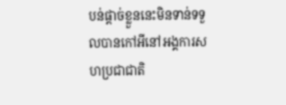បន់ផ្ដាច់ខ្លួននេះមិនទាន់ទទួលបានកៅអីនៅអង្គការសហប្រជាជាតិ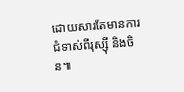ដោយសារតែមានការជំទាស់ពីរុស្ស៊ី និងចិន៕